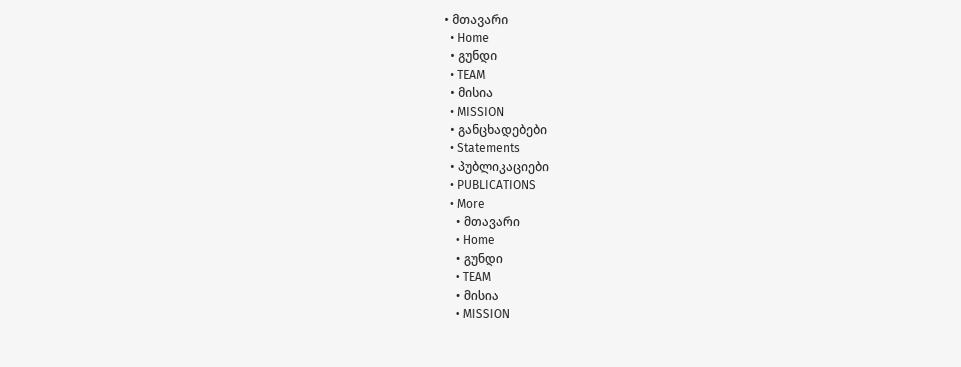• მთავარი
  • Home
  • გუნდი
  • TEAM
  • მისია
  • MISSION
  • განცხადებები
  • Statements
  • პუბლიკაციები
  • PUBLICATIONS
  • More
    • მთავარი
    • Home
    • გუნდი
    • TEAM
    • მისია
    • MISSION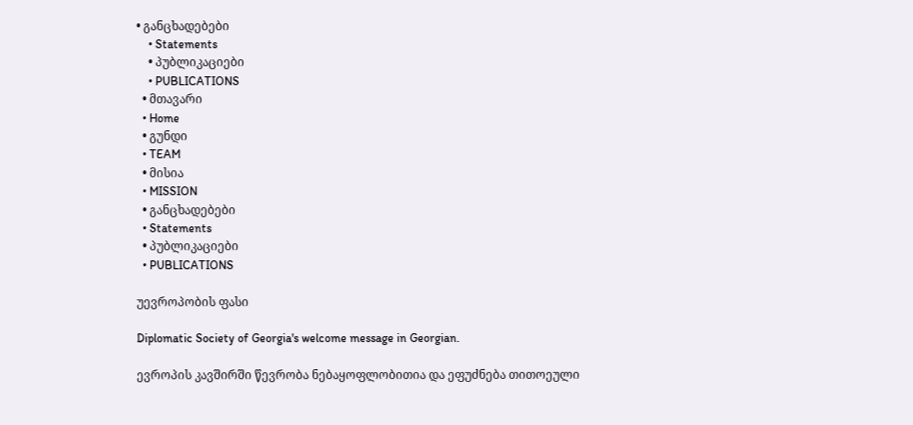• განცხადებები
    • Statements
    • პუბლიკაციები
    • PUBLICATIONS
  • მთავარი
  • Home
  • გუნდი
  • TEAM
  • მისია
  • MISSION
  • განცხადებები
  • Statements
  • პუბლიკაციები
  • PUBLICATIONS

უევროპობის ფასი

Diplomatic Society of Georgia's welcome message in Georgian.

ევროპის კავშირში წევრობა ნებაყოფლობითია და ეფუძნება თითოეული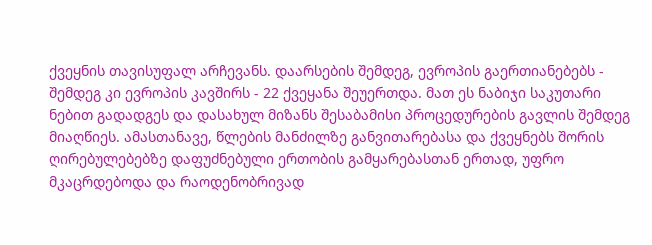ქვეყნის თავისუფალ არჩევანს. დაარსების შემდეგ, ევროპის გაერთიანებებს - შემდეგ კი ევროპის კავშირს - 22 ქვეყანა შეუერთდა. მათ ეს ნაბიჯი საკუთარი ნებით გადადგეს და დასახულ მიზანს შესაბამისი პროცედურების გავლის შემდეგ მიაღწიეს. ამასთანავე, წლების მანძილზე განვითარებასა და ქვეყნებს შორის ღირებულებებზე დაფუძნებული ერთობის გამყარებასთან ერთად, უფრო მკაცრდებოდა და რაოდენობრივად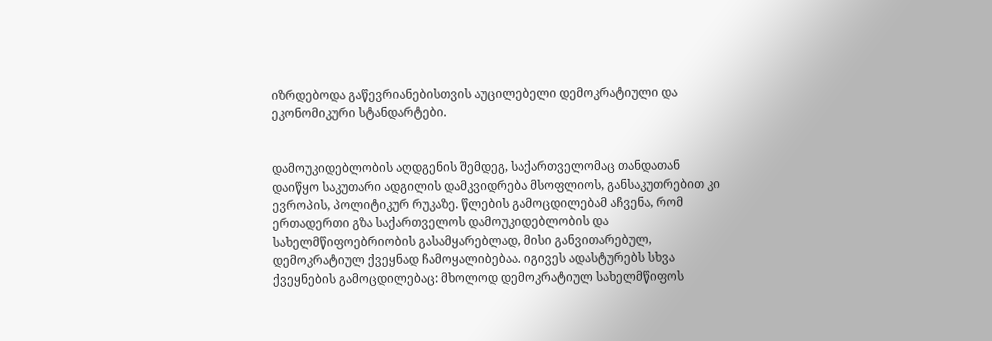იზრდებოდა გაწევრიანებისთვის აუცილებელი დემოკრატიული და ეკონომიკური სტანდარტები.


დამოუკიდებლობის აღდგენის შემდეგ, საქართველომაც თანდათან დაიწყო საკუთარი ადგილის დამკვიდრება მსოფლიოს, განსაკუთრებით კი ევროპის, პოლიტიკურ რუკაზე. წლების გამოცდილებამ აჩვენა, რომ ერთადერთი გზა საქართველოს დამოუკიდებლობის და სახელმწიფოებრიობის გასამყარებლად, მისი განვითარებულ, დემოკრატიულ ქვეყნად ჩამოყალიბებაა. იგივეს ადასტურებს სხვა ქვეყნების გამოცდილებაც: მხოლოდ დემოკრატიულ სახელმწიფოს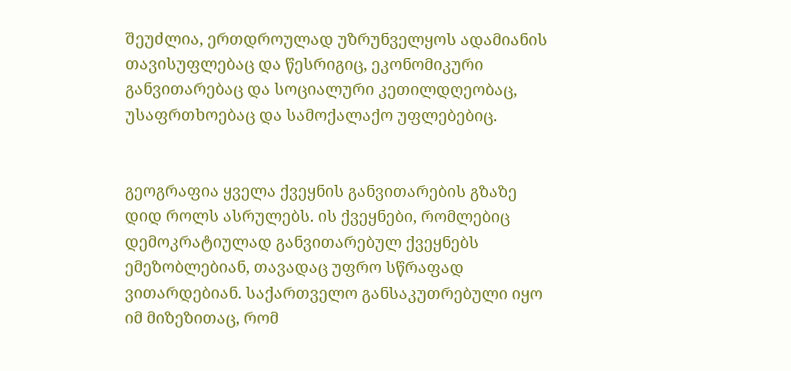შეუძლია, ერთდროულად უზრუნველყოს ადამიანის თავისუფლებაც და წესრიგიც, ეკონომიკური განვითარებაც და სოციალური კეთილდღეობაც, უსაფრთხოებაც და სამოქალაქო უფლებებიც.


გეოგრაფია ყველა ქვეყნის განვითარების გზაზე დიდ როლს ასრულებს. ის ქვეყნები, რომლებიც დემოკრატიულად განვითარებულ ქვეყნებს ემეზობლებიან, თავადაც უფრო სწრაფად ვითარდებიან. საქართველო განსაკუთრებული იყო იმ მიზეზითაც, რომ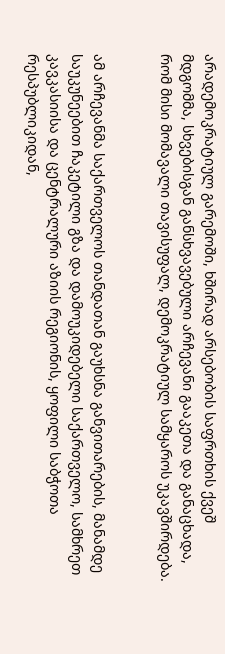არადემოკრატიულ გარემოში, ხშირად არსებობის საფრთხის ქვეშ მდგომმა, სხვებისგან განსხვავებული არჩევანი გააკეთა და განაცხადა, რომ მისი მომავალი თავისუფალ, დემოკრატიულ სამყაროს უკავშირდება.


ამ არჩევანმა საქართველოს თანდათან გაუხსნა განვითარების, მანამდე საუკუნეებით ჩაკეტილი გზა და დამოუკიდებელი საქართველო, სამხრეთ კავკასიისა და ცენტრალური აზიის რეგიონის, ყოფილი საბჭოთა რესპუბლიკიდან,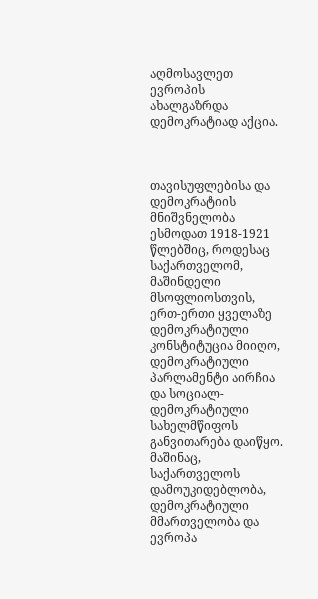აღმოსავლეთ ევროპის ახალგაზრდა დემოკრატიად აქცია.



თავისუფლებისა და დემოკრატიის მნიშვნელობა ესმოდათ 1918-1921 წლებშიც, როდესაც საქართველომ, მაშინდელი მსოფლიოსთვის, ერთ-ერთი ყველაზე დემოკრატიული კონსტიტუცია მიიღო, დემოკრატიული პარლამენტი აირჩია და სოციალ-დემოკრატიული სახელმწიფოს განვითარება დაიწყო. მაშინაც, საქართველოს დამოუკიდებლობა, დემოკრატიული მმართველობა და ევროპა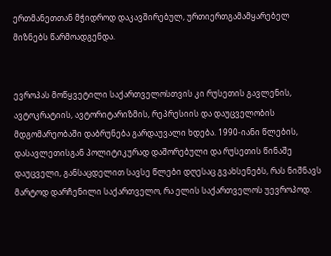ერთმანეთთან მჭიდროდ დაკავშირებულ, ურთიერთგამამყარებელ მიზნებს წარმოადგენდა.


ევროპას მოწყვეტილი საქართველოსთვის კი რუსეთის გავლენის, ავტოკრატიის, ავტორიტარიზმის, რეპრესიის და დაუცველობის მდგომარეობაში დაბრუნება გარდაუვალი ხდება. 1990-იანი წლების, დასავლეთისგან პოლიტიკურად დაშორებული და რუსეთის წინაშე დაუცველი, განსაცდელით სავსე წლები დღესაც გვახსენებს, რას ნიშნავს მარტოდ დარჩენილი საქართველო, რა ელის საქართველოს უევროპოდ.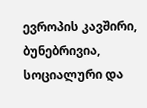ევროპის კავშირი, ბუნებრივია, სოციალური და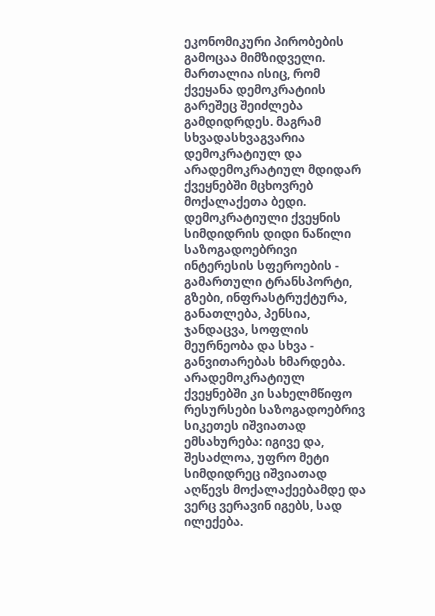ეკონომიკური პირობების გამოცაა მიმზიდველი. მართალია ისიც, რომ ქვეყანა დემოკრატიის გარეშეც შეიძლება გამდიდრდეს. მაგრამ სხვადასხვაგვარია დემოკრატიულ და არადემოკრატიულ მდიდარ ქვეყნებში მცხოვრებ მოქალაქეთა ბედი. დემოკრატიული ქვეყნის სიმდიდრის დიდი ნაწილი საზოგადოებრივი ინტერესის სფეროების - გამართული ტრანსპორტი, გზები, ინფრასტრუქტურა, განათლება, პენსია, ჯანდაცვა, სოფლის მეურნეობა და სხვა -  განვითარებას ხმარდება. არადემოკრატიულ ქვეყნებში კი სახელმწიფო რესურსები საზოგადოებრივ სიკეთეს იშვიათად ემსახურება: იგივე და, შესაძლოა, უფრო მეტი სიმდიდრეც იშვიათად აღწევს მოქალაქეებამდე და ვერც ვერავინ იგებს, სად ილექება.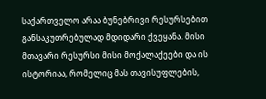საქართველო არაა ბუნებრივი რესურსებით განსაკუთრებულად მდიდარი ქვეყანა. მისი მთავარი რესურსი მისი მოქალაქეები და ის ისტორიაა, რომელიც მას თავისუფლების,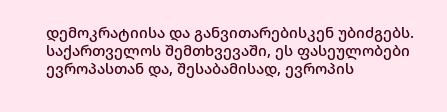დემოკრატიისა და განვითარებისკენ უბიძგებს. საქართველოს შემთხვევაში, ეს ფასეულობები ევროპასთან და, შესაბამისად, ევროპის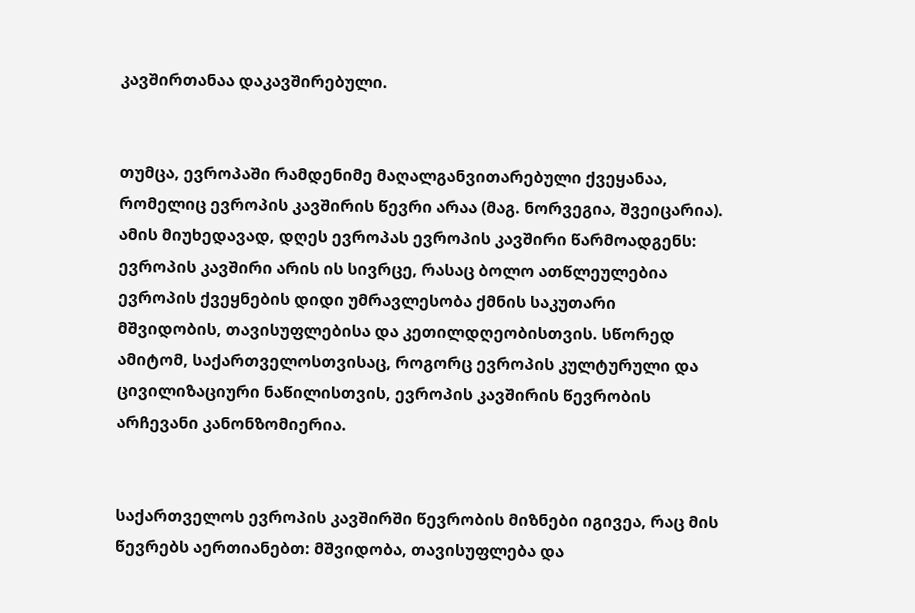კავშირთანაა დაკავშირებული.


თუმცა, ევროპაში რამდენიმე მაღალგანვითარებული ქვეყანაა, რომელიც ევროპის კავშირის წევრი არაა (მაგ. ნორვეგია, შვეიცარია). ამის მიუხედავად, დღეს ევროპას ევროპის კავშირი წარმოადგენს: ევროპის კავშირი არის ის სივრცე, რასაც ბოლო ათწლეულებია ევროპის ქვეყნების დიდი უმრავლესობა ქმნის საკუთარი მშვიდობის, თავისუფლებისა და კეთილდღეობისთვის. სწორედ ამიტომ, საქართველოსთვისაც, როგორც ევროპის კულტურული და ცივილიზაციური ნაწილისთვის, ევროპის კავშირის წევრობის არჩევანი კანონზომიერია.


საქართველოს ევროპის კავშირში წევრობის მიზნები იგივეა, რაც მის წევრებს აერთიანებთ: მშვიდობა, თავისუფლება და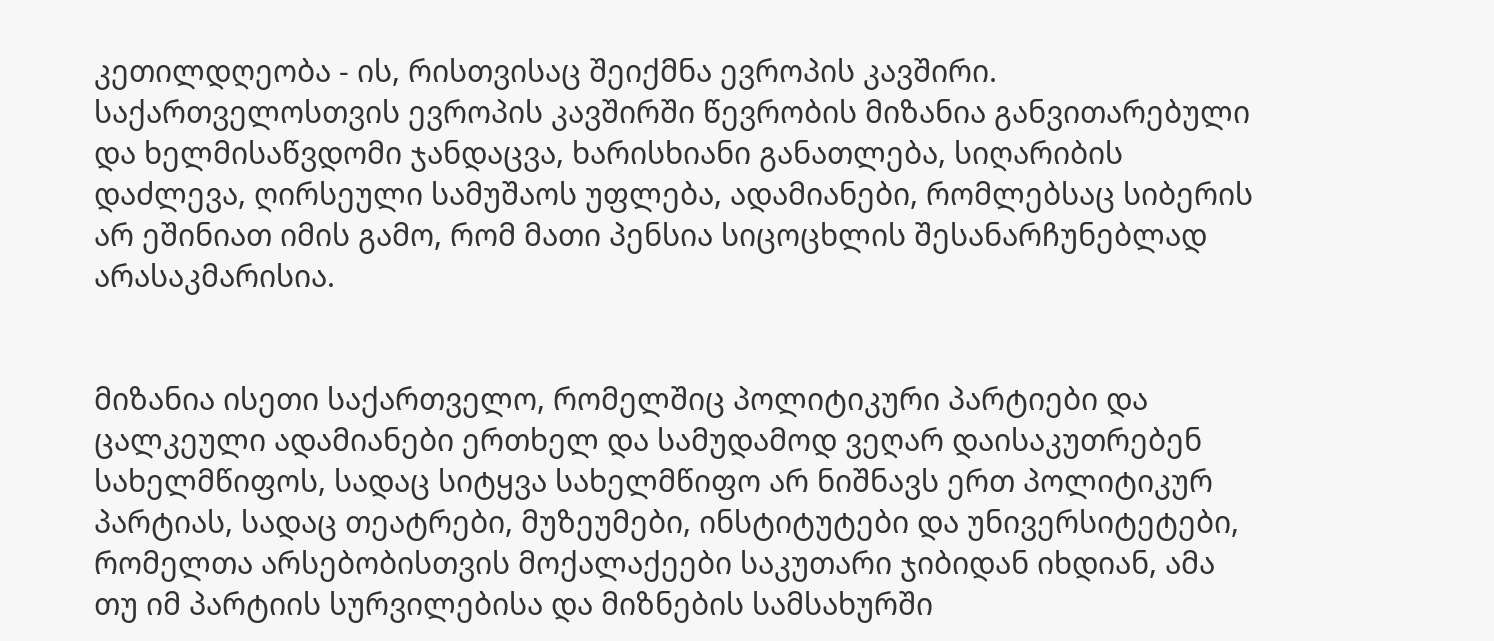კეთილდღეობა - ის, რისთვისაც შეიქმნა ევროპის კავშირი. საქართველოსთვის ევროპის კავშირში წევრობის მიზანია განვითარებული და ხელმისაწვდომი ჯანდაცვა, ხარისხიანი განათლება, სიღარიბის დაძლევა, ღირსეული სამუშაოს უფლება, ადამიანები, რომლებსაც სიბერის არ ეშინიათ იმის გამო, რომ მათი პენსია სიცოცხლის შესანარჩუნებლად არასაკმარისია.


მიზანია ისეთი საქართველო, რომელშიც პოლიტიკური პარტიები და ცალკეული ადამიანები ერთხელ და სამუდამოდ ვეღარ დაისაკუთრებენ სახელმწიფოს, სადაც სიტყვა სახელმწიფო არ ნიშნავს ერთ პოლიტიკურ პარტიას, სადაც თეატრები, მუზეუმები, ინსტიტუტები და უნივერსიტეტები, რომელთა არსებობისთვის მოქალაქეები საკუთარი ჯიბიდან იხდიან, ამა თუ იმ პარტიის სურვილებისა და მიზნების სამსახურში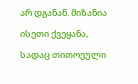არ დგანან. მიზანია ისეთი ქვეყანა, სადაც თითოეული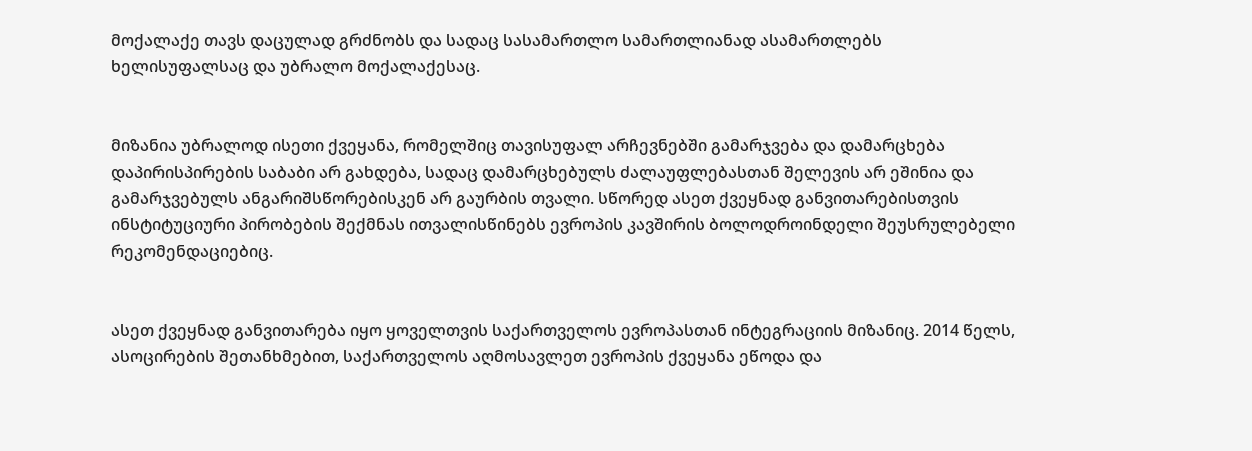მოქალაქე თავს დაცულად გრძნობს და სადაც სასამართლო სამართლიანად ასამართლებს ხელისუფალსაც და უბრალო მოქალაქესაც.


მიზანია უბრალოდ ისეთი ქვეყანა, რომელშიც თავისუფალ არჩევნებში გამარჯვება და დამარცხება დაპირისპირების საბაბი არ გახდება, სადაც დამარცხებულს ძალაუფლებასთან შელევის არ ეშინია და გამარჯვებულს ანგარიშსწორებისკენ არ გაურბის თვალი. სწორედ ასეთ ქვეყნად განვითარებისთვის ინსტიტუციური პირობების შექმნას ითვალისწინებს ევროპის კავშირის ბოლოდროინდელი შეუსრულებელი რეკომენდაციებიც.


ასეთ ქვეყნად განვითარება იყო ყოველთვის საქართველოს ევროპასთან ინტეგრაციის მიზანიც. 2014 წელს, ასოცირების შეთანხმებით, საქართველოს აღმოსავლეთ ევროპის ქვეყანა ეწოდა და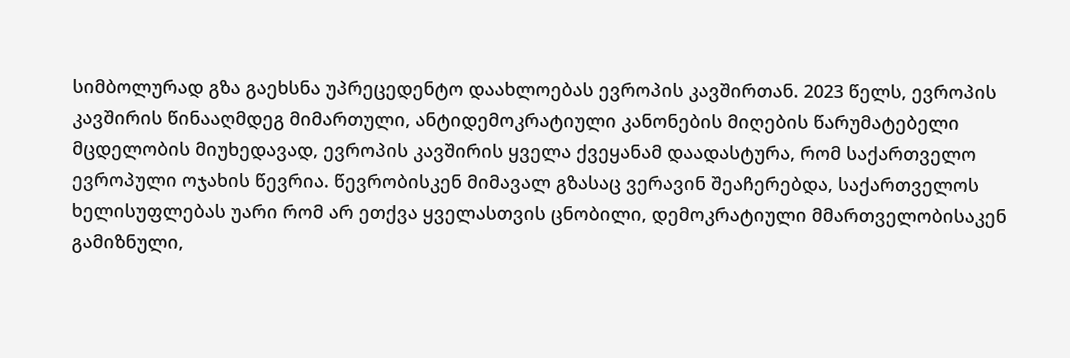სიმბოლურად გზა გაეხსნა უპრეცედენტო დაახლოებას ევროპის კავშირთან. 2023 წელს, ევროპის კავშირის წინააღმდეგ მიმართული, ანტიდემოკრატიული კანონების მიღების წარუმატებელი მცდელობის მიუხედავად, ევროპის კავშირის ყველა ქვეყანამ დაადასტურა, რომ საქართველო ევროპული ოჯახის წევრია. წევრობისკენ მიმავალ გზასაც ვერავინ შეაჩერებდა, საქართველოს ხელისუფლებას უარი რომ არ ეთქვა ყველასთვის ცნობილი, დემოკრატიული მმართველობისაკენ გამიზნული,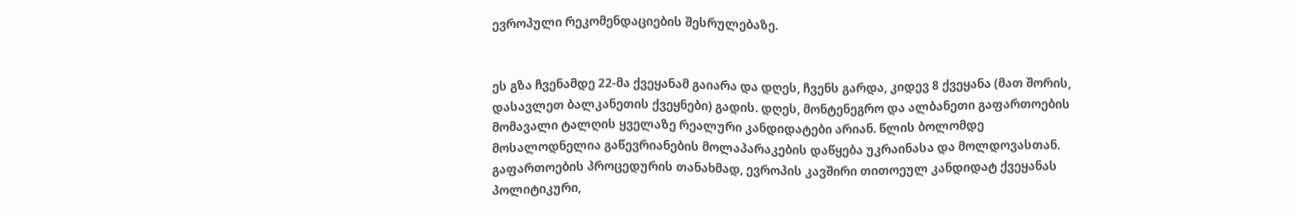ევროპული რეკომენდაციების შესრულებაზე.


ეს გზა ჩვენამდე 22-მა ქვეყანამ გაიარა და დღეს, ჩვენს გარდა, კიდევ 8 ქვეყანა (მათ შორის, დასავლეთ ბალკანეთის ქვეყნები) გადის. დღეს, მონტენეგრო და ალბანეთი გაფართოების მომავალი ტალღის ყველაზე რეალური კანდიდატები არიან. წლის ბოლომდე მოსალოდნელია გაწევრიანების მოლაპარაკების დაწყება უკრაინასა და მოლდოვასთან. გაფართოების პროცედურის თანახმად, ევროპის კავშირი თითოეულ კანდიდატ ქვეყანას პოლიტიკური,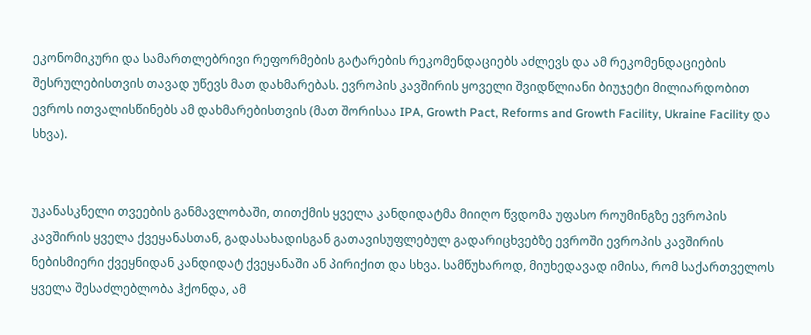ეკონომიკური და სამართლებრივი რეფორმების გატარების რეკომენდაციებს აძლევს და ამ რეკომენდაციების შესრულებისთვის თავად უწევს მათ დახმარებას. ევროპის კავშირის ყოველი შვიდწლიანი ბიუჯეტი მილიარდობით ევროს ითვალისწინებს ამ დახმარებისთვის (მათ შორისაა IPA, Growth Pact, Reforms and Growth Facility, Ukraine Facility და სხვა).


უკანასკნელი თვეების განმავლობაში, თითქმის ყველა კანდიდატმა მიიღო წვდომა უფასო როუმინგზე ევროპის კავშირის ყველა ქვეყანასთან, გადასახადისგან გათავისუფლებულ გადარიცხვებზე ევროში ევროპის კავშირის ნებისმიერი ქვეყნიდან კანდიდატ ქვეყანაში ან პირიქით და სხვა. სამწუხაროდ, მიუხედავად იმისა, რომ საქართველოს ყველა შესაძლებლობა ჰქონდა, ამ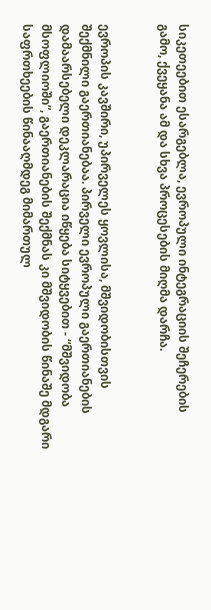სიკეთეებით ესარგებლა, ევროპული ინტეგრაციის შეჩერების გამო, ქვეყანა ამ და სხვა პროცესების მიღმა დარჩა.


ევროპის კავშირი, უპირველეს ყოვლისა, მშვიდობისთვის შექმნილი გაერთიანებაა. პირველი ევროპული გაერთიანების დამაარსებელი დეკლარაცია იწყება სიტყვებით - “მშვიდობა მსოფლიოში”, გაერთიანების შექმნას კი მშვიდობის წინაშე მდგარი საფრთხეების წინააღმდეგ მიმართულ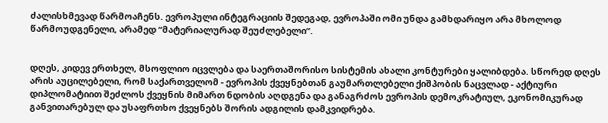ძალისხმევად წარმოაჩენს. ევროპული ინტეგრაციის შედეგად, ევროპაში ომი უნდა გამხდარიყო არა მხოლოდ წარმოუდგენელი, არამედ “მატერიალურად შეუძლებელი”.


დღეს, კიდევ ერთხელ, მსოფლიო იცვლება და საერთაშორისო სისტემის ახალი კონტურები ყალიბდება. სწორედ დღეს არის აუცილებელი, რომ საქართველომ - ევროპის ქვეყნებთან გაუმართლებელი ქიშპობის ნაცვლად - აქტიური დიპლომატიით შეძლოს ქვეყნის მიმართ ნდობის აღდგენა და განაგრძოს ევროპის დემოკრატიულ, ეკონომიკურად განვითარებულ და უსაფრთხო ქვეყნებს შორის ადგილის დამკვიდრება.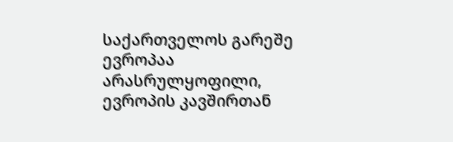საქართველოს გარეშე ევროპაა არასრულყოფილი, ევროპის კავშირთან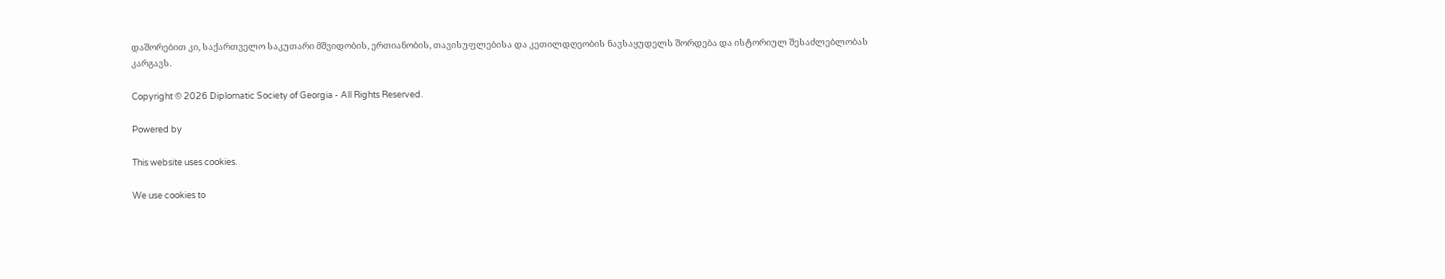დაშორებით კი, საქართველო საკუთარი მშვიდობის, ერთიანობის, თავისუფლებისა და კეთილდღეობის ნავსაყუდელს შორდება და ისტორიულ შესაძლებლობას კარგავს.

Copyright © 2026 Diplomatic Society of Georgia - All Rights Reserved.

Powered by

This website uses cookies.

We use cookies to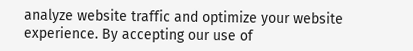analyze website traffic and optimize your website experience. By accepting our use of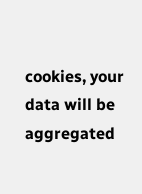cookies, your data will be aggregated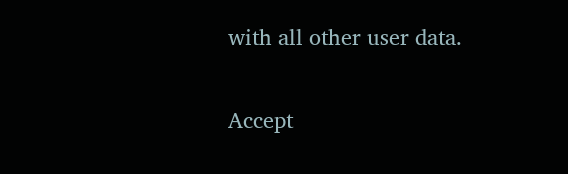with all other user data.

Accept